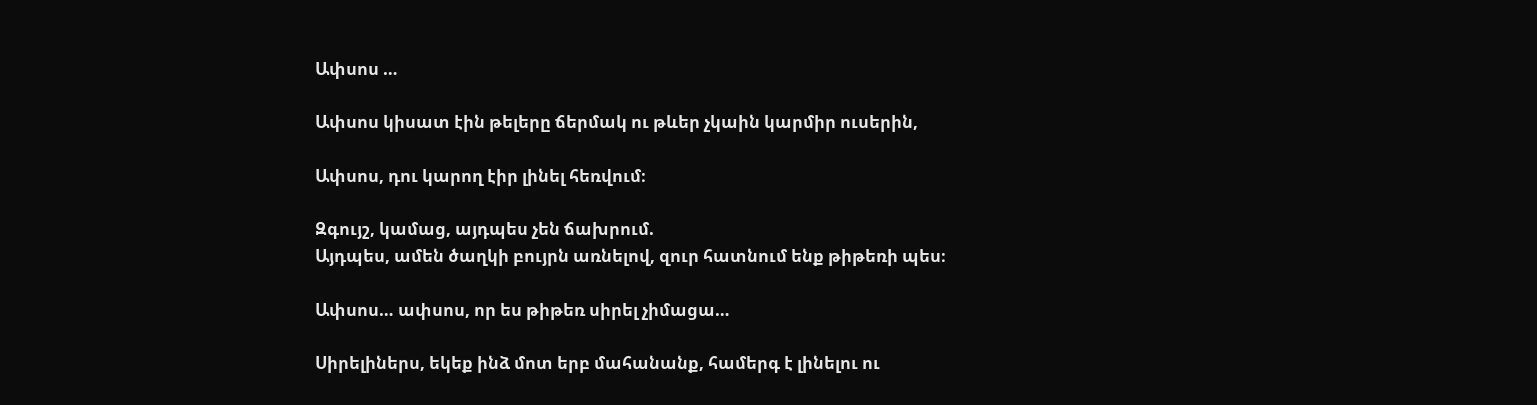Ափսոս …

Ափսոս կիսատ էին թելերը ճերմակ ու թևեր չկաին կարմիր ուսերին,

Ափսոս, դու կարող էիր լինել հեռվում։

Զգույշ, կամաց, այդպես չեն ճախրում.
Այդպես, ամեն ծաղկի բույրն առնելով, զուր հատնում ենք թիթեռի պես։

Ափսոս… ափսոս, որ ես թիթեռ սիրել չիմացա…

Սիրելիներս, եկեք ինձ մոտ երբ մահանանք, համերգ է լինելու ու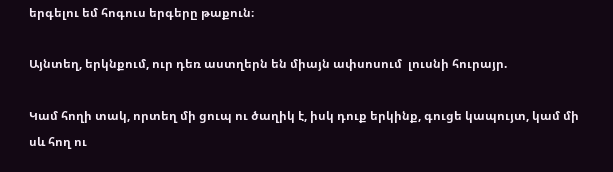երգելու եմ հոգուս երգերը թաքուն։

Այնտեղ, երկնքում, ուր դեռ աստղերն են միայն ափսոսում  լուսնի հուրայր.

Կամ հողի տակ, որտեղ մի ցուպ ու ծաղիկ է, իսկ դուք երկինք, գուցե կապույտ, կամ մի սև հող ու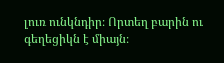լուռ ունկնդիր։ Որտեղ բարին ու գեղեցիկն է միայն։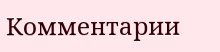Комментарии